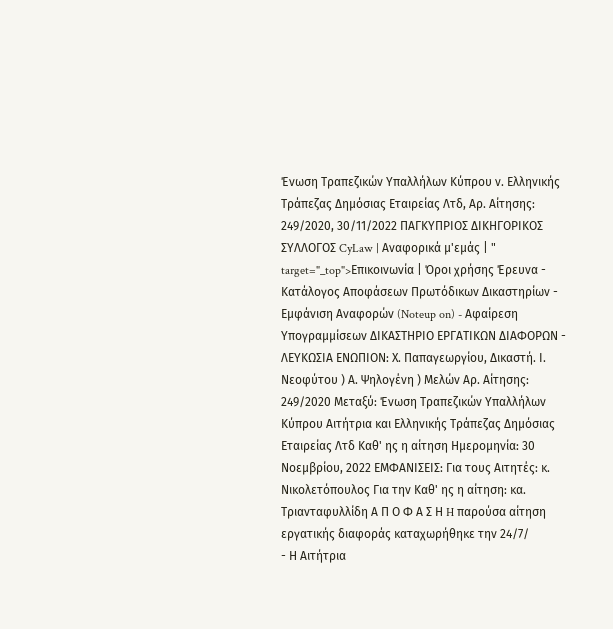Ένωση Τραπεζικών Υπαλλήλων Κύπρου ν. Ελληνικής Τράπεζας Δημόσιας Εταιρείας Λτδ, Αρ. Αίτησης: 249/2020, 30/11/2022 ΠΑΓΚΥΠΡΙΟΣ ΔΙΚΗΓΟΡΙΚΟΣ ΣΥΛΛΟΓΟΣ CyLaw | Αναφορικά μ'εμάς | " target="_top">Επικοινωνία | Όροι χρήσης Έρευνα - Κατάλογος Αποφάσεων Πρωτόδικων Δικαστηρίων - Εμφάνιση Αναφορών (Noteup on) - Αφαίρεση Υπογραμμίσεων ΔΙΚΑΣΤΗΡΙΟ ΕΡΓΑΤΙΚΩΝ ΔΙΑΦΟΡΩΝ - ΛΕΥΚΩΣΙΑ ΕΝΩΠΙΟΝ: Χ. Παπαγεωργίου, Δικαστή. Ι. Νεοφύτου ) Α. Ψηλογένη ) Μελών Αρ. Αίτησης: 249/2020 Μεταξύ: Ένωση Τραπεζικών Υπαλλήλων Κύπρου Αιτήτρια και Ελληνικής Τράπεζας Δημόσιας Εταιρείας Λτδ Καθ' ης η αίτηση Ημερομηνία: 30 Νοεμβρίου, 2022 ΕΜΦΑΝΙΣΕΙΣ: Για τους Αιτητές: κ. Νικολετόπουλος Για την Καθ' ης η αίτηση: κα. Τριανταφυλλίδη Α Π Ο Φ Α Σ Η H παρούσα αίτηση εργατικής διαφοράς καταχωρήθηκε την 24/7/
- Η Αιτήτρια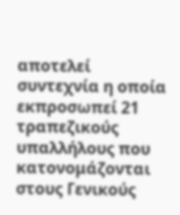αποτελεί συντεχνία η οποία εκπροσωπεί 21 τραπεζικούς υπαλλήλους που κατονομάζονται στους Γενικούς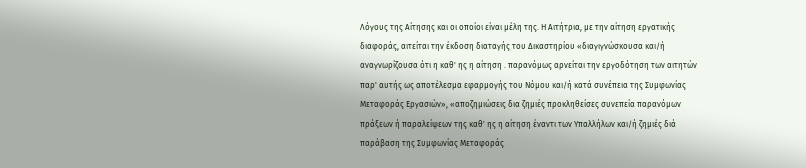Λόγους της Αίτησης και οι οποίοι είναι μέλη της. Η Αιτήτρια, με την αίτηση εργατικής διαφοράς, αιτείται την έκδοση διαταγής του Δικαστηρίου «διαγιγνώσκουσα και/ή αναγνωρίζουσα ότι η καθ' ης η αίτηση . παρανόμως αρνείται την εργοδότηση των αιτητών παρ' αυτής ως αποτέλεσμα εφαρμογής του Νόμου και/ή κατά συνέπεια της Συμφωνίας Μεταφοράς Εργασιών», «αποζημιώσεις δια ζημιές προκληθείσες συνεπεία παρανόμων πράξεων ή παραλείψεων της καθ' ης η αίτηση έναντι των Υπαλλήλων και/ή ζημιές διά παράβαση της Συμφωνίας Μεταφοράς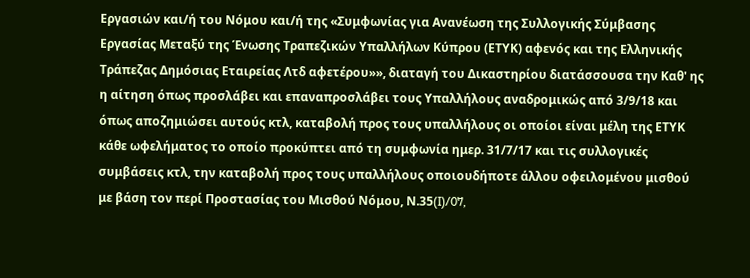Εργασιών και/ή του Νόμου και/ή της «Συμφωνίας για Ανανέωση της Συλλογικής Σύμβασης Εργασίας Μεταξύ της Ένωσης Τραπεζικών Υπαλλήλων Κύπρου (ΕΤΥΚ) αφενός και της Ελληνικής Τράπεζας Δημόσιας Εταιρείας Λτδ αφετέρου»», διαταγή του Δικαστηρίου διατάσσουσα την Καθ' ης η αίτηση όπως προσλάβει και επαναπροσλάβει τους Υπαλλήλους αναδρομικώς από 3/9/18 και όπως αποζημιώσει αυτούς κτλ, καταβολή προς τους υπαλλήλους οι οποίοι είναι μέλη της ΕΤΥΚ κάθε ωφελήματος το οποίο προκύπτει από τη συμφωνία ημερ. 31/7/17 και τις συλλογικές συμβάσεις κτλ, την καταβολή προς τους υπαλλήλους οποιουδήποτε άλλου οφειλομένου μισθού με βάση τον περί Προστασίας του Μισθού Νόμου, Ν.35(I)/07,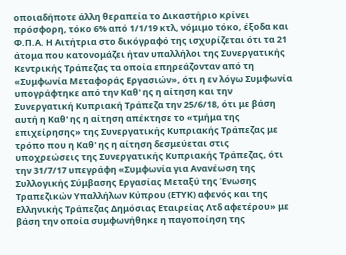οποιαδήποτε άλλη θεραπεία το Δικαστήριο κρίνει πρόσφορη, τόκο 6% από 1/1/19 κτλ, νόμιμο τόκο, έξοδα και Φ.Π.Α. Η Αιτήτρια στο δικόγραφό της ισχυρίζεται ότι τα 21 άτομα που κατονομάζει ήταν υπαλλήλοι της Συνεργατικής Κεντρικής Τράπεζας τα οποία επηρεάζονταν από τη «Συμφωνία Μεταφοράς Εργασιών», ότι η εν λόγω Συμφωνία υπογράφτηκε από την Καθ' ης η αίτηση και την Συνεργατική Κυπριακή Τράπεζα την 25/6/18, ότι με βάση αυτή η Καθ' ης η αίτηση απέκτησε το «τμήμα της επιχείρησης» της Συνεργατικής Κυπριακής Τράπεζας με τρόπο που η Καθ' ης η αίτηση δεσμεύεται στις υποχρεώσεις της Συνεργατικής Κυπριακής Τράπεζας, ότι την 31/7/17 υπεγράφη «Συμφωνία για Ανανέωση της Συλλογικής Σύμβασης Εργασίας Μεταξύ της Ένωσης Τραπεζικών Υπαλλήλων Κύπρου (ΕΤΥΚ) αφενός και της Ελληνικής Τράπεζας Δημόσιας Εταιρείας Λτδ αφετέρου» με βάση την οποία συμφωνήθηκε η παγοποίηση της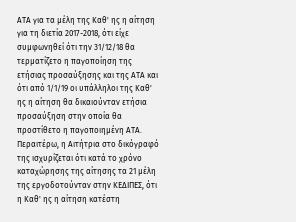ΑΤΑ για τα μέλη της Καθ' ης η αίτηση για τη διετία 2017-2018, ότι είχε συμφωνηθεί ότι την 31/12/18 θα τερματίζετο η παγοποίηση της ετήσιας προσαύξησης και της ΑΤΑ και ότι από 1/1/19 οι υπάλληλοι της Καθ' ης η αίτηση θα δικαιούνταν ετήσια προσαύξηση στην οποία θα προστίθετο η παγοποιημένη ΑΤΑ. Περαιτέρω, η Αιτήτρια στο δικόγραφό της ισχυρίζεται ότι κατά το χρόνο καταχώρησης της αίτησης τα 21 μέλη της εργοδοτούνταν στην ΚΕΔΙΠΕΣ, ότι η Καθ' ης η αίτηση κατέστη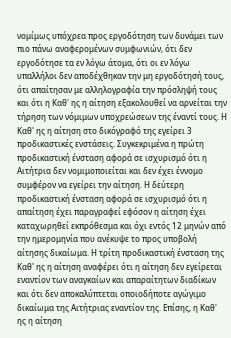νομίμως υπόχρεα προς εργοδότηση των δυνάμει των πιο πάνω αναφερομένων συμφωνιών, ότι δεν εργοδότησε τα εν λόγω άτομα, ότι οι εν λόγω υπαλλήλοι δεν αποδέχθηκαν την μη εργοδότησή τους, ότι απαίτησαν με αλληλογραφία την πρόσληψή τους και ότι η Καθ' ης η αίτηση εξακολουθεί να αρνείται την τήρηση των νόμιμων υποχρεώσεων της έναντί τους. Η Καθ' ης η αίτηση στο δικόγραφό της εγείρει 3 προδικαστικές ενστάσεις. Συγκεκριμένα η πρώτη προδικαστική ένσταση αφορά σε ισχυρισμό ότι η Αιτήτρια δεν νομιμοποιείται και δεν έχει έννομο συμφέρον να εγείρει την αίτηση. Η δεύτερη προδικαστική ένσταση αφορά σε ισχυρισμό ότι η απαίτηση έχει παραγραφεί εφόσον η αίτηση έχει καταχωρηθεί εκπρόθεσμα και όχι εντός 12 μηνών από την ημερομηνία που ανέκυψε το προς υποβολή αίτησης δικαίωμα. Η τρίτη προδικαστική ένσταση της Καθ' ης η αίτηση αναφέρει ότι η αίτηση δεν εγείρεται εναντίον των αναγκαίων και απαραίτητων διαδίκων και ότι δεν αποκαλύπτεται οποιοδήποτε αγώγιμο δικαίωμα της Αιτήτριας εναντίον της. Επίσης, η Καθ' ης η αίτηση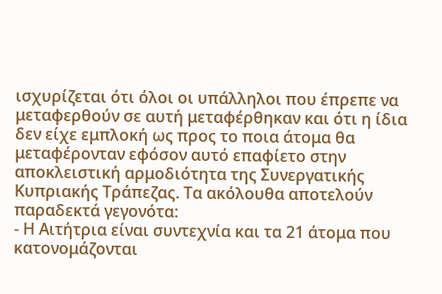ισχυρίζεται ότι όλοι οι υπάλληλοι που έπρεπε να μεταφερθούν σε αυτή μεταφέρθηκαν και ότι η ίδια δεν είχε εμπλοκή ως προς το ποια άτομα θα μεταφέρονταν εφόσον αυτό επαφίετο στην αποκλειστική αρμοδιότητα της Συνεργατικής Κυπριακής Τράπεζας. Τα ακόλουθα αποτελούν παραδεκτά γεγονότα:
- Η Αιτήτρια είναι συντεχνία και τα 21 άτομα που κατονομάζονται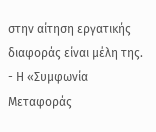στην αίτηση εργατικής διαφοράς είναι μέλη της.
- Η «Συμφωνία Μεταφοράς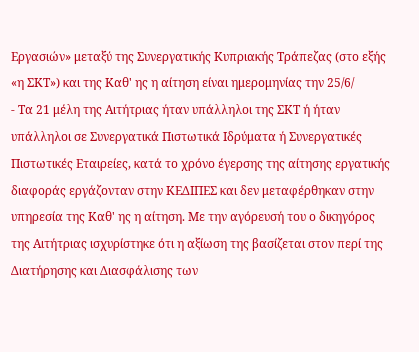Εργασιών» μεταξύ της Συνεργατικής Κυπριακής Τράπεζας (στο εξής «η ΣΚΤ») και της Καθ' ης η αίτηση είναι ημερομηνίας την 25/6/
- Τα 21 μέλη της Αιτήτριας ήταν υπάλληλοι της ΣΚΤ ή ήταν υπάλληλοι σε Συνεργατικά Πιστωτικά Ιδρύματα ή Συνεργατικές Πιστωτικές Εταιρείες, κατά το χρόνο έγερσης της αίτησης εργατικής διαφοράς εργάζονταν στην ΚΕΔΙΠΕΣ και δεν μεταφέρθηκαν στην υπηρεσία της Καθ' ης η αίτηση. Με την αγόρευσή του ο δικηγόρος της Αιτήτριας ισχυρίστηκε ότι η αξίωση της βασίζεται στον περί της Διατήρησης και Διασφάλισης των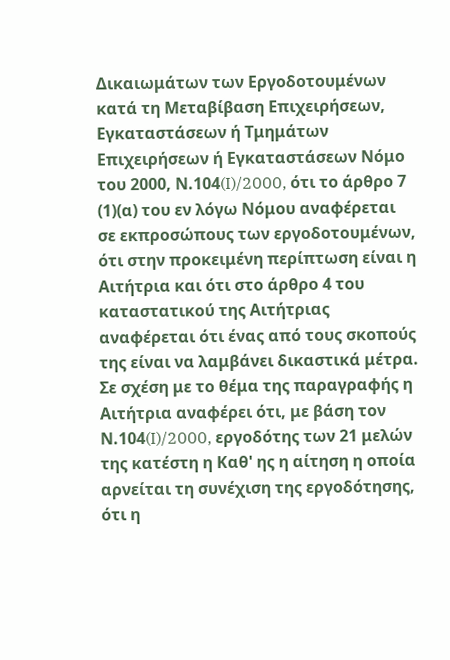Δικαιωμάτων των Εργοδοτουμένων κατά τη Μεταβίβαση Επιχειρήσεων, Εγκαταστάσεων ή Τμημάτων Επιχειρήσεων ή Εγκαταστάσεων Νόμο του 2000, Ν.104(I)/2000, ότι το άρθρο 7
(1)(α) του εν λόγω Νόμου αναφέρεται σε εκπροσώπους των εργοδοτουμένων, ότι στην προκειμένη περίπτωση είναι η Αιτήτρια και ότι στο άρθρο 4 του καταστατικού της Αιτήτριας αναφέρεται ότι ένας από τους σκοπούς της είναι να λαμβάνει δικαστικά μέτρα. Σε σχέση με το θέμα της παραγραφής η Αιτήτρια αναφέρει ότι, με βάση τον Ν.104(I)/2000, εργοδότης των 21 μελών της κατέστη η Καθ' ης η αίτηση η οποία αρνείται τη συνέχιση της εργοδότησης, ότι η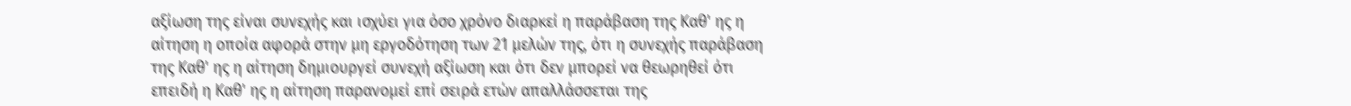αξίωση της είναι συνεχής και ισχύει για όσο χρόνο διαρκεί η παράβαση της Καθ' ης η αίτηση η οποία αφορά στην μη εργοδότηση των 21 μελών της, ότι η συνεχής παράβαση της Καθ' ης η αίτηση δημιουργεί συνεχή αξίωση και ότι δεν μπορεί να θεωρηθεί ότι επειδή η Καθ' ης η αίτηση παρανομεί επί σειρά ετών απαλλάσσεται της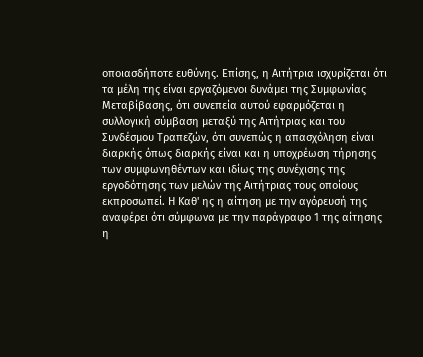οποιασδήποτε ευθύνης. Επίσης, η Αιτήτρια ισχυρίζεται ότι τα μέλη της είναι εργαζόμενοι δυνάμει της Συμφωνίας Μεταβίβασης, ότι συνεπεία αυτού εφαρμόζεται η συλλογική σύμβαση μεταξύ της Αιτήτριας και του Συνδέσμου Τραπεζών, ότι συνεπώς η απασχόληση είναι διαρκής όπως διαρκής είναι και η υποχρέωση τήρησης των συμφωνηθέντων και ιδίως της συνέχισης της εργοδότησης των μελών της Αιτήτριας τους οποίους εκπροσωπεί. Η Καθ' ης η αίτηση με την αγόρευσή της αναφέρει ότι σύμφωνα με την παράγραφο 1 της αίτησης η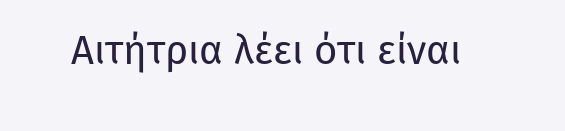Αιτήτρια λέει ότι είναι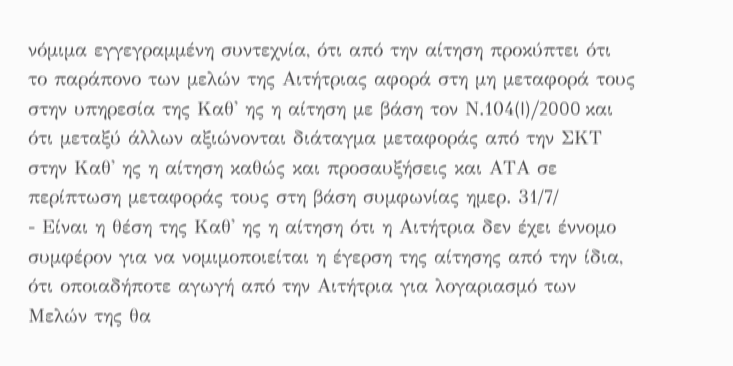νόμιμα εγγεγραμμένη συντεχνία, ότι από την αίτηση προκύπτει ότι το παράπονο των μελών της Αιτήτριας αφορά στη μη μεταφορά τους στην υπηρεσία της Καθ' ης η αίτηση με βάση τον Ν.104(I)/2000 και ότι μεταξύ άλλων αξιώνονται διάταγμα μεταφοράς από την ΣΚΤ στην Καθ' ης η αίτηση καθώς και προσαυξήσεις και ΑΤΑ σε περίπτωση μεταφοράς τους στη βάση συμφωνίας ημερ. 31/7/
- Είναι η θέση της Καθ' ης η αίτηση ότι η Αιτήτρια δεν έχει έννομο συμφέρον για να νομιμοποιείται η έγερση της αίτησης από την ίδια, ότι οποιαδήποτε αγωγή από την Αιτήτρια για λογαριασμό των Μελών της θα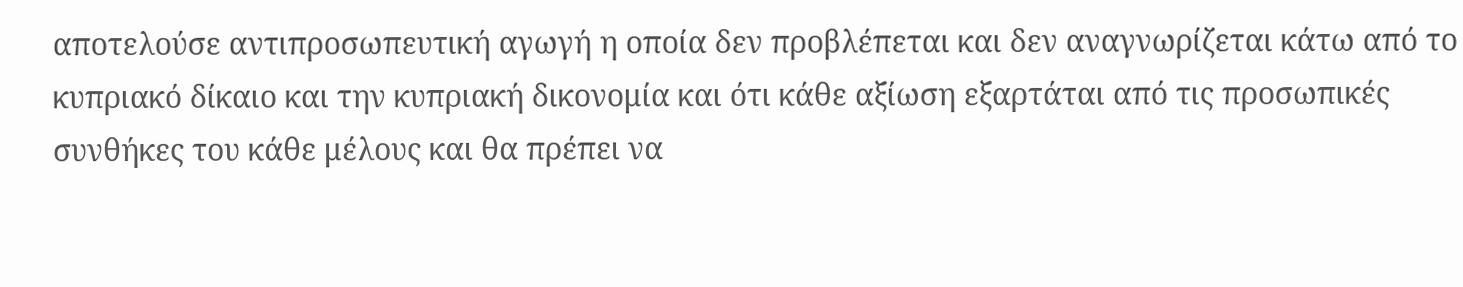αποτελούσε αντιπροσωπευτική αγωγή η οποία δεν προβλέπεται και δεν αναγνωρίζεται κάτω από το κυπριακό δίκαιο και την κυπριακή δικονομία και ότι κάθε αξίωση εξαρτάται από τις προσωπικές συνθήκες του κάθε μέλους και θα πρέπει να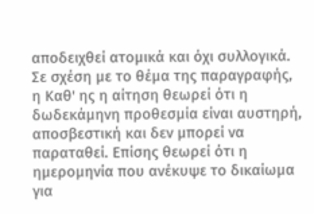αποδειχθεί ατομικά και όχι συλλογικά. Σε σχέση με το θέμα της παραγραφής, η Καθ' ης η αίτηση θεωρεί ότι η δωδεκάμηνη προθεσμία είναι αυστηρή, αποσβεστική και δεν μπορεί να παραταθεί. Επίσης θεωρεί ότι η ημερομηνία που ανέκυψε το δικαίωμα για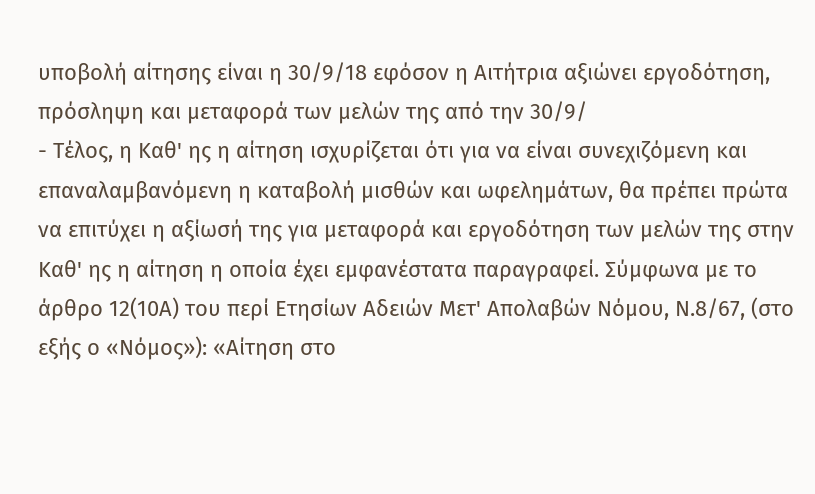υποβολή αίτησης είναι η 30/9/18 εφόσον η Αιτήτρια αξιώνει εργοδότηση, πρόσληψη και μεταφορά των μελών της από την 30/9/
- Τέλος, η Καθ' ης η αίτηση ισχυρίζεται ότι για να είναι συνεχιζόμενη και επαναλαμβανόμενη η καταβολή μισθών και ωφελημάτων, θα πρέπει πρώτα να επιτύχει η αξίωσή της για μεταφορά και εργοδότηση των μελών της στην Καθ' ης η αίτηση η οποία έχει εμφανέστατα παραγραφεί. Σύμφωνα με το άρθρο 12(10Α) του περί Ετησίων Αδειών Μετ' Απολαβών Νόμου, Ν.8/67, (στο εξής ο «Νόμος»): «Αίτηση στο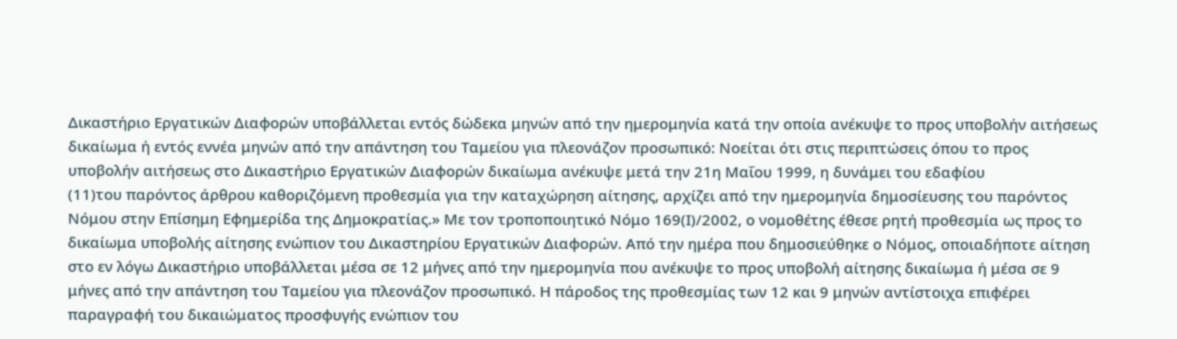Δικαστήριο Εργατικών Διαφορών υποβάλλεται εντός δώδεκα μηνών από την ημερομηνία κατά την οποία ανέκυψε το προς υποβολήν αιτήσεως δικαίωμα ή εντός εννέα μηνών από την απάντηση του Ταμείου για πλεονάζον προσωπικό: Νοείται ότι στις περιπτώσεις όπου το προς υποβολήν αιτήσεως στο Δικαστήριο Εργατικών Διαφορών δικαίωμα ανέκυψε μετά την 21η Μαΐου 1999, η δυνάμει του εδαφίου
(11)του παρόντος άρθρου καθοριζόμενη προθεσμία για την καταχώρηση αίτησης, αρχίζει από την ημερομηνία δημοσίευσης του παρόντος Νόμου στην Επίσημη Εφημερίδα της Δημοκρατίας.» Με τον τροποποιητικό Νόμο 169(Ι)/2002, ο νομοθέτης έθεσε ρητή προθεσμία ως προς το δικαίωμα υποβολής αίτησης ενώπιον του Δικαστηρίου Εργατικών Διαφορών. Από την ημέρα που δημοσιεύθηκε ο Νόμος, οποιαδήποτε αίτηση στο εν λόγω Δικαστήριο υποβάλλεται μέσα σε 12 μήνες από την ημερομηνία που ανέκυψε το προς υποβολή αίτησης δικαίωμα ή μέσα σε 9 μήνες από την απάντηση του Ταμείου για πλεονάζον προσωπικό. Η πάροδος της προθεσμίας των 12 και 9 μηνών αντίστοιχα επιφέρει παραγραφή του δικαιώματος προσφυγής ενώπιον του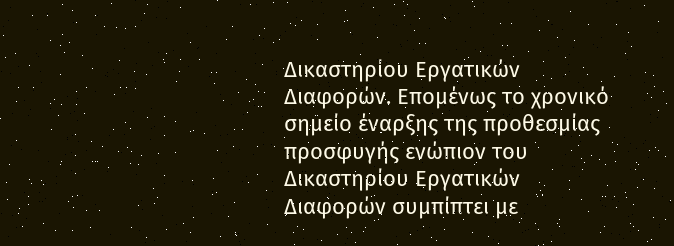Δικαστηρίου Εργατικών Διαφορών. Επομένως το χρονικό σημείο έναρξης της προθεσμίας προσφυγής ενώπιον του Δικαστηρίου Εργατικών Διαφορών συμπίπτει με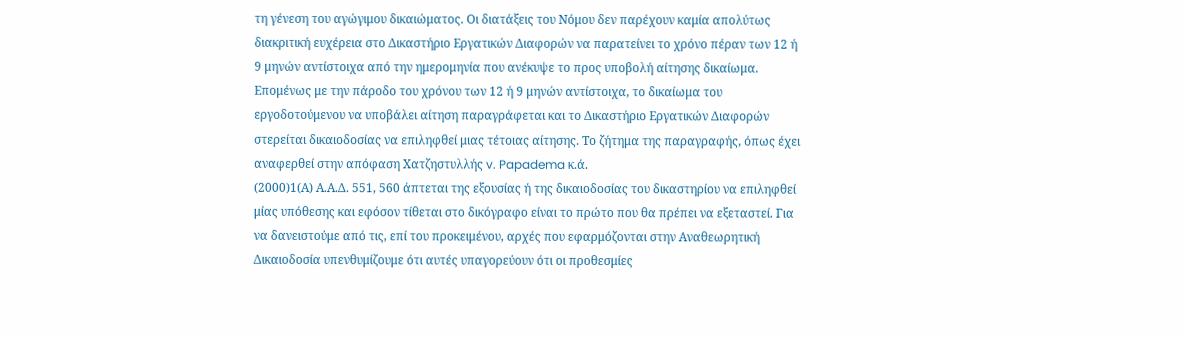τη γένεση του αγώγιμου δικαιώματος. Οι διατάξεις του Νόμου δεν παρέχουν καμία απολύτως διακριτική ευχέρεια στο Δικαστήριο Εργατικών Διαφορών να παρατείνει το χρόνο πέραν των 12 ή 9 μηνών αντίστοιχα από την ημερομηνία που ανέκυψε το προς υποβολή αίτησης δικαίωμα. Επομένως με την πάροδο του χρόνου των 12 ή 9 μηνών αντίστοιχα, το δικαίωμα του εργοδοτούμενου να υποβάλει αίτηση παραγράφεται και το Δικαστήριο Εργατικών Διαφορών στερείται δικαιοδοσίας να επιληφθεί μιας τέτοιας αίτησης. Το ζήτημα της παραγραφής, όπως έχει αναφερθεί στην απόφαση Χατζηστυλλής v. Papadema κ.ά.
(2000)1(Α) Α.Α.Δ. 551, 560 άπτεται της εξουσίας ή της δικαιοδοσίας του δικαστηρίου να επιληφθεί μίας υπόθεσης και εφόσον τίθεται στο δικόγραφο είναι το πρώτο που θα πρέπει να εξεταστεί. Για να δανειστούμε από τις, επί του προκειμένου, αρχές που εφαρμόζονται στην Αναθεωρητική Δικαιοδοσία υπενθυμίζουμε ότι αυτές υπαγορεύουν ότι οι προθεσμίες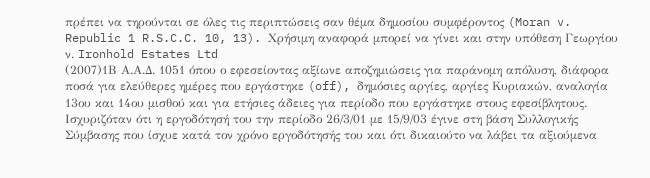πρέπει να τηρούνται σε όλες τις περιπτώσεις σαν θέμα δημοσίου συμφέροντος (Moran v. Republic 1 R.S.C.C. 10, 13). Χρήσιμη αναφορά μπορεί να γίνει και στην υπόθεση Γεωργίου ν. Ironhold Estates Ltd
(2007)1Β Α.Α.Δ. 1051 όπου ο εφεσείοντας αξίωνε αποζημιώσεις για παράνομη απόλυση, διάφορα ποσά για ελεύθερες ημέρες που εργάστηκε (off), δημόσιες αργίες, αργίες Κυριακών, αναλογία 13ου και 14ου μισθού και για ετήσιες άδειες για περίοδο που εργάστηκε στους εφεσίβλητους. Ισχυριζόταν ότι η εργοδότησή του την περίοδο 26/3/01 με 15/9/03 έγινε στη βάση Συλλογικής Σύμβασης που ίσχυε κατά τον χρόνο εργοδότησής του και ότι δικαιούτο να λάβει τα αξιούμενα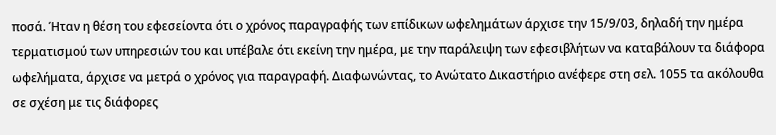ποσά. Ήταν η θέση του εφεσείοντα ότι ο χρόνος παραγραφής των επίδικων ωφελημάτων άρχισε την 15/9/03, δηλαδή την ημέρα τερματισμού των υπηρεσιών του και υπέβαλε ότι εκείνη την ημέρα, με την παράλειψη των εφεσιβλήτων να καταβάλουν τα διάφορα ωφελήματα, άρχισε να μετρά ο χρόνος για παραγραφή. Διαφωνώντας, το Ανώτατο Δικαστήριο ανέφερε στη σελ. 1055 τα ακόλουθα σε σχέση με τις διάφορες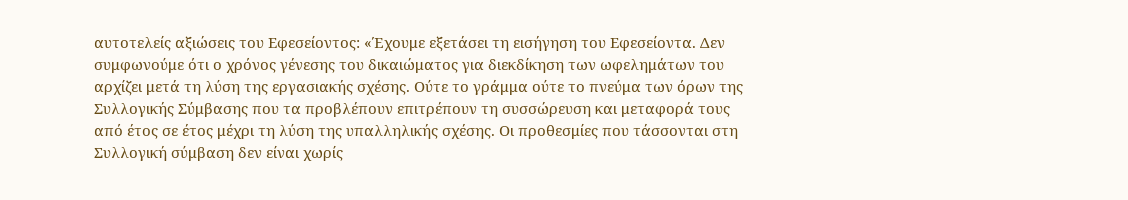αυτοτελείς αξιώσεις του Εφεσείοντος: «Έχουμε εξετάσει τη εισήγηση του Εφεσείοντα. Δεν συμφωνούμε ότι ο χρόνος γένεσης του δικαιώματος για διεκδίκηση των ωφελημάτων του αρχίζει μετά τη λύση της εργασιακής σχέσης. Ούτε το γράμμα ούτε το πνεύμα των όρων της Συλλογικής Σύμβασης που τα προβλέπουν επιτρέπουν τη συσσώρευση και μεταφορά τους από έτος σε έτος μέχρι τη λύση της υπαλληλικής σχέσης. Οι προθεσμίες που τάσσονται στη Συλλογική σύμβαση δεν είναι χωρίς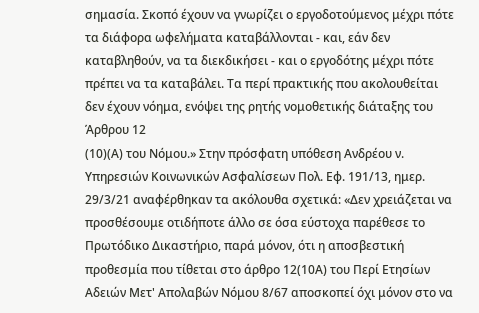σημασία. Σκοπό έχουν να γνωρίζει ο εργοδοτούμενος μέχρι πότε τα διάφορα ωφελήματα καταβάλλονται - και, εάν δεν καταβληθούν, να τα διεκδικήσει - και ο εργοδότης μέχρι πότε πρέπει να τα καταβάλει. Τα περί πρακτικής που ακολουθείται δεν έχουν νόημα, ενόψει της ρητής νομοθετικής διάταξης του Άρθρου 12
(10)(Α) του Νόμου.» Στην πρόσφατη υπόθεση Ανδρέου ν. Υπηρεσιών Κοινωνικών Ασφαλίσεων Πολ. Εφ. 191/13, ημερ. 29/3/21 αναφέρθηκαν τα ακόλουθα σχετικά: «Δεν χρειάζεται να προσθέσουμε οτιδήποτε άλλο σε όσα εύστοχα παρέθεσε το Πρωτόδικο Δικαστήριο, παρά μόνον, ότι η αποσβεστική προθεσμία που τίθεται στο άρθρο 12(10Α) του Περί Ετησίων Αδειών Μετ' Απολαβών Νόμου 8/67 αποσκοπεί όχι μόνον στο να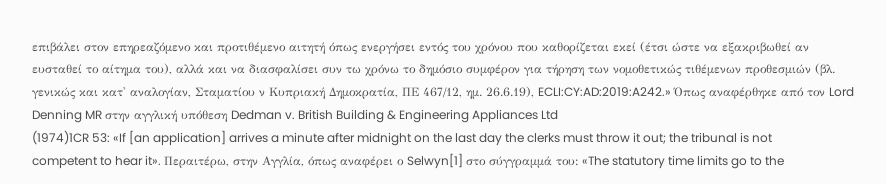επιβάλει στον επηρεαζόμενο και προτιθέμενο αιτητή όπως ενεργήσει εντός του χρόνου που καθορίζεται εκεί (έτσι ώστε να εξακριβωθεί αν ευσταθεί το αίτημα του), αλλά και να διασφαλίσει συν τω χρόνω το δημόσιο συμφέρον για τήρηση των νομοθετικώς τιθέμενων προθεσμιών (βλ. γενικώς και κατ' αναλογίαν, Σταματίου ν Κυπριακή Δημοκρατία, ΠΕ 467/12, ημ. 26.6.19), ECLI:CY:AD:2019:A242.» Όπως αναφέρθηκε από τον Lord Denning MR στην αγγλική υπόθεση Dedman v. British Building & Engineering Appliances Ltd
(1974)1CR 53: «If [an application] arrives a minute after midnight on the last day the clerks must throw it out; the tribunal is not competent to hear it». Περαιτέρω, στην Αγγλία, όπως αναφέρει ο Selwyn[1] στο σύγγραμμά του: «The statutory time limits go to the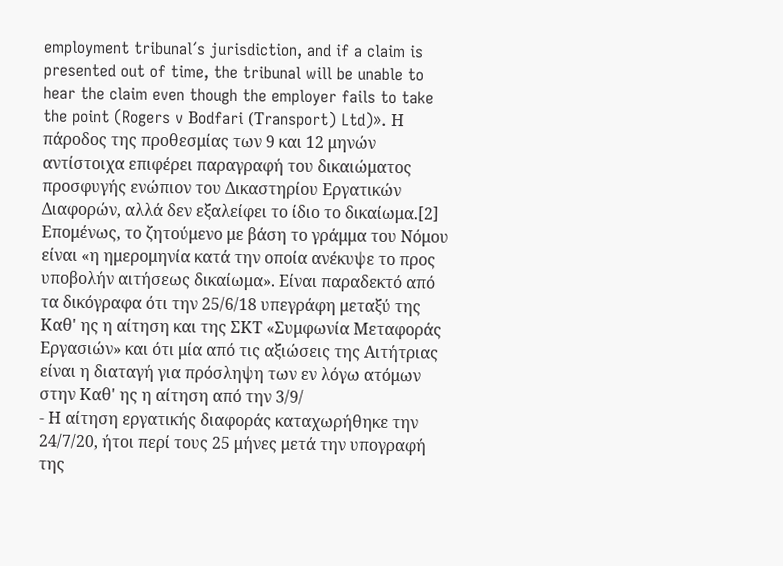employment tribunal´s jurisdiction, and if a claim is presented out of time, the tribunal will be unable to hear the claim even though the employer fails to take the point (Rogers v Βodfari (Τransport) Ltd)». Η πάροδος της προθεσμίας των 9 και 12 μηνών αντίστοιχα επιφέρει παραγραφή του δικαιώματος προσφυγής ενώπιον του Δικαστηρίου Εργατικών Διαφορών, αλλά δεν εξαλείφει το ίδιο το δικαίωμα.[2] Επομένως, το ζητούμενο με βάση το γράμμα του Νόμου είναι «η ημερομηνία κατά την οποία ανέκυψε το προς υποβολήν αιτήσεως δικαίωμα». Είναι παραδεκτό από τα δικόγραφα ότι την 25/6/18 υπεγράφη μεταξύ της Καθ' ης η αίτηση και της ΣΚΤ «Συμφωνία Μεταφοράς Εργασιών» και ότι μία από τις αξιώσεις της Αιτήτριας είναι η διαταγή για πρόσληψη των εν λόγω ατόμων στην Καθ' ης η αίτηση από την 3/9/
- Η αίτηση εργατικής διαφοράς καταχωρήθηκε την 24/7/20, ήτοι περί τους 25 μήνες μετά την υπογραφή της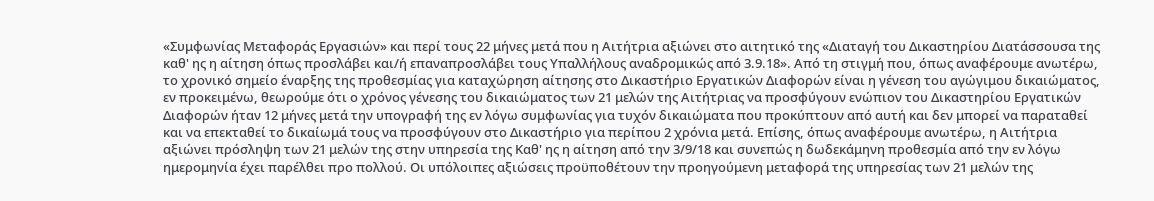«Συμφωνίας Μεταφοράς Εργασιών» και περί τους 22 μήνες μετά που η Αιτήτρια αξιώνει στο αιτητικό της «Διαταγή του Δικαστηρίου Διατάσσουσα της καθ' ης η αίτηση όπως προσλάβει και/ή επαναπροσλάβει τους Υπαλλήλους αναδρομικώς από 3.9.18». Από τη στιγμή που, όπως αναφέρουμε ανωτέρω, το χρονικό σημείο έναρξης της προθεσμίας για καταχώρηση αίτησης στο Δικαστήριο Εργατικών Διαφορών είναι η γένεση του αγώγιμου δικαιώματος, εν προκειμένω, θεωρούμε ότι ο χρόνος γένεσης του δικαιώματος των 21 μελών της Αιτήτριας να προσφύγουν ενώπιον του Δικαστηρίου Εργατικών Διαφορών ήταν 12 μήνες μετά την υπογραφή της εν λόγω συμφωνίας για τυχόν δικαιώματα που προκύπτουν από αυτή και δεν μπορεί να παραταθεί και να επεκταθεί το δικαίωμά τους να προσφύγουν στο Δικαστήριο για περίπου 2 χρόνια μετά. Επίσης, όπως αναφέρουμε ανωτέρω, η Αιτήτρια αξιώνει πρόσληψη των 21 μελών της στην υπηρεσία της Καθ' ης η αίτηση από την 3/9/18 και συνεπώς η δωδεκάμηνη προθεσμία από την εν λόγω ημερομηνία έχει παρέλθει προ πολλού. Οι υπόλοιπες αξιώσεις προϋποθέτουν την προηγούμενη μεταφορά της υπηρεσίας των 21 μελών της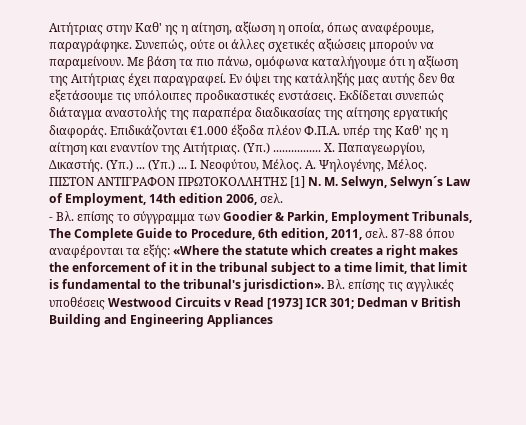Αιτήτριας στην Καθ' ης η αίτηση, αξίωση η οποία, όπως αναφέρουμε, παραγράφηκε. Συνεπώς, ούτε οι άλλες σχετικές αξιώσεις μπορούν να παραμείνουν. Με βάση τα πιο πάνω, ομόφωνα καταλήγουμε ότι η αξίωση της Αιτήτριας έχει παραγραφεί. Εν όψει της κατάληξής μας αυτής δεν θα εξετάσουμε τις υπόλοιπες προδικαστικές ενστάσεις. Εκδίδεται συνεπώς διάταγμα αναστολής της παραπέρα διαδικασίας της αίτησης εργατικής διαφοράς. Επιδικάζονται €1.000 έξοδα πλέον Φ.Π.Α. υπέρ της Καθ' ης η αίτηση και εναντίον της Αιτήτριας. (Υπ.) ................ Χ. Παπαγεωργίου, Δικαστής. (Υπ.) ... (Υπ.) ... Ι. Νεοφύτου, Μέλος. Α. Ψηλογένης, Μέλος. ΠΙΣΤΟΝ ΑΝΤΙΓΡΑΦΟΝ ΠΡΩΤΟΚΟΛΛΗΤΗΣ [1] N. M. Selwyn, Selwyn´s Law of Employment, 14th edition 2006, σελ.
- Βλ. επίσης το σύγγραμμα των Goodier & Parkin, Employment Tribunals, The Complete Guide to Procedure, 6th edition, 2011, σελ. 87-88 όπου αναφέρονται τα εξής: «Where the statute which creates a right makes the enforcement of it in the tribunal subject to a time limit, that limit is fundamental to the tribunal's jurisdiction». Βλ. επίσης τις αγγλικές υποθέσεις Westwood Circuits v Read [1973] ICR 301; Dedman v British Building and Engineering Appliances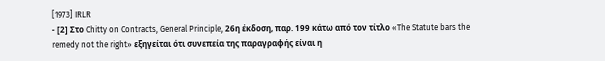[1973] IRLR
- [2] Στο Chitty on Contracts, General Principle, 26η έκδοση, παρ. 199 κάτω από τον τίτλο «The Statute bars the remedy not the right» εξηγείται ότι συνεπεία της παραγραφής είναι η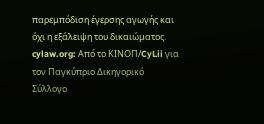παρεμπόδιση έγερσης αγωγής και όχι η εξάλειψη του δικαιώματος. cylaw.org: Από το ΚΙΝOΠ/CyLii για τον Παγκύπριο Δικηγορικό Σύλλογο